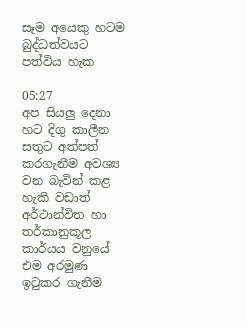සෑම අයෙකු හටම බුද්ධත්වයට පත්විය හැක

05:27
අප සියලු දෙනා හට දිගු කාලීන සතුට අත්පත් කරගැනීම අවශ්‍ය වන බැවින් කළ හැකි වඩාත් අර්ථාන්විත හා තර්කානුකූල කාර්යය වනුයේ එම අරමුණ ඉටුකර ගැනීම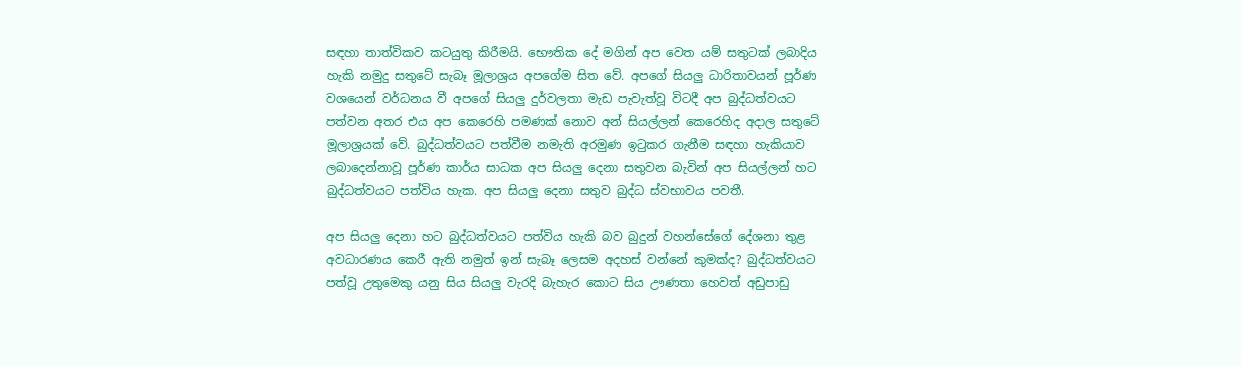සඳහා තාත්විකව කටයුතු කිරීමයි. භෞතික දේ මගින් අප වෙත යම් සතුටක් ලබාදිය හැකි නමුදු සතුටේ සැබෑ මූලාශ්‍රය අපගේම සිත වේ. අපගේ සියලු ධාරිතාවයන් පූර්ණ වශයෙන් වර්ධනය වී අපගේ සියලු දුර්වලතා මැඩ පැවැත්වූ විටදී අප ‍බුද්ධත්වයට පත්වන අතර එය අප කෙරෙහි පමණක් නොව අන් සියල්ලන් කෙරෙහිද අදාල සතුටේ මූලාශ්‍රයක් වේ. බුද්ධත්වයට පත්වීම නමැති අරමුණ ඉටුකර ගැනීම සඳහා හැකියාව ලබාදෙන්නාවූ පූර්ණ කාර්ය සාධක අප සියලු දෙනා සතුවන බැවින් අප සියල්ලන් හට බුද්ධත්වයට පත්විය හැක. අප සියලු දෙනා සතුව බුද්ධ ස්වභාවය පවතී.

අප සියලු දෙනා හට බුද්ධත්වයට පත්විය හැකි බව බුදුන් වහන්සේගේ දේශනා තුළ අවධාරණය කෙරී ඇති නමුත් ඉන් සැබෑ ලෙසම අදහස් වන්නේ කුමක්ද? බුද්ධත්වයට පත්වූ උතුමෙකු යනු සිය සියලු වැරදි බැහැර කොට සිය ඌණතා හෙවත් අඩුපාඩු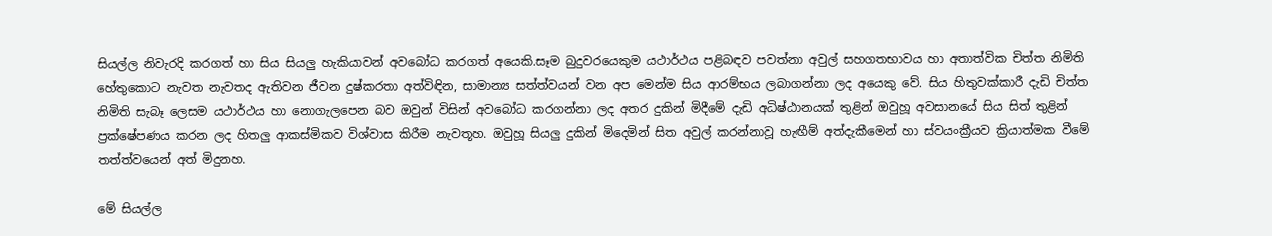සියල්ල නිවැරදි කරගත් හා සිය සියලු හැකියාවන් අවබෝධ කරගත් අයෙකි.සෑම බුදුවරයෙකුම යථාර්ථය පළිබඳව පවත්නා අවුල් සහගතභාවය හා අතාත්වික චිත්ත නිමිති හේතුකොට නැවත නැවතද ඇතිවන ජීවන දුෂ්කරතා අත්විඳින, සාමාන්‍ය සත්ත්වයන් වන අප මෙන්ම සිය ආරම්භය ලබාගන්නා ලද අයෙකු වේ. සිය හිතුවක්කාරී දැඩි චිත්ත නිමිති සැබෑ ලෙසම යථාර්ථය හා නොගැලපෙන බව ඔවුන් විසින් අවබෝධ කරගන්නා ලද අතර දුකින් මිදීමේ දැඩි අධිෂ්ඨානයක් තුළින් ඔවුහූ අවසානයේ සිය සිත් තුළින් ප්‍රක්ෂේපණය කරන ලද හිතලු ආකස්මිකව විශ්වාස කිරීම නැවතූහ. ඔවුහූ සියලු දුකින් මිදෙමින් සිත අවුල් කරන්නාවූ හැඟීම් අත්දැකීමෙන් හා ස්වයංක්‍රීයව ක්‍රියාත්මක වීමේ තත්ත්වයෙන් අත් මිදුනහ.

මේ සියල්ල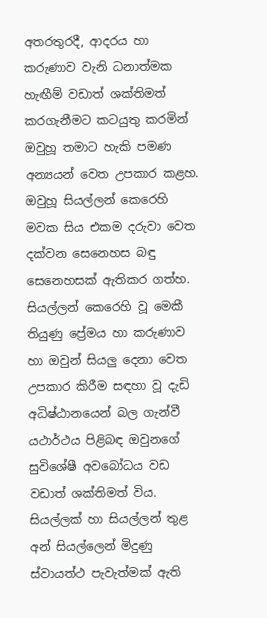අතරතුරදී, ආදරය හා කරුණාව වැනි ධනාත්මක හැ‍ඟීම් වඩාත් ශක්තිමත් කරගැනීමට කටයුතු කරමින් ඔවුහූ තමාට හැකි පමණ අන්‍යයන් වෙත උපකාර කළහ. ඔවුහූ සියල්ලන් කෙරෙහි මවක සිය එකම දරුවා වෙත දක්වන සෙනෙහස බඳු සෙනෙහසක් ඇතිකර ගත්හ. සියල්ලන් කෙරෙහි වූ මෙකී තියුණු ප්‍රේමය හා කරුණාව හා ඔවුන් සියලු දෙනා වෙත උපකාර කිරීම සඳහා වූ දැඩි අධිෂ්ඨානයෙන් බල ගැන්වී යථාර්ථය පිළිබඳ ඔවුනගේ සුවිශේෂී අවබෝධය වඩ වඩාත් ශක්තිමත් විය. සියල්ලක් හා සියල්ලන් තුළ අන් සියල්ලෙන් මිදුණු ස්වායත්ථ පැවැත්මක් ඇති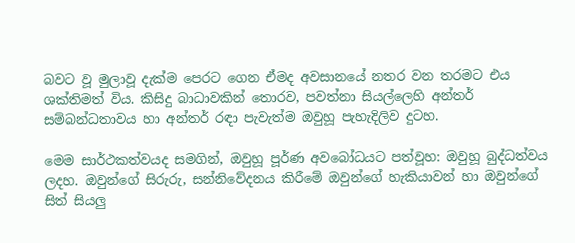බවට වූ මුලාවූ දැක්ම පෙරට ගෙන ඒමද අවසානයේ නතර වන තරමට එය ශක්තිමත් විය. කිසිදු බාධාවකින් තොරව, පවත්නා සියල්ලෙහි අන්තර් සම්බන්ධතාවය හා අන්තර් රඳා පැවැත්ම ඔවුහූ පැහැදිලිව දුටහ.

මෙම සාර්ථකත්වයද සමගින්, ඔවුහූ පූර්ණ අවබෝධයට පත්වූහ: ඔවුහූ බුද්ධත්වය ලදහ. ඔවුන්ගේ සිරුරු, සන්නිවේදනය කිරීමේ ඔවුන්ගේ හැකියාවන් හා ඔවුන්ගේ සිත් සියලු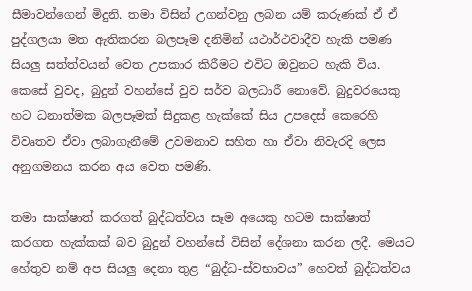සීමාවන්ගෙන් මිදුනි. තමා විසින් උගන්වනු ලබන යම් කරුණක් ඒ ඒ පුද්ගලයා මත ඇතිකරන බලපෑම දනිමින් යථාර්ථවාදීව හැකි පමණ සියලු සත්ත්වයන් වෙත උපකාර කිරීමට එවිට ඔවුනට හැකි විය. කෙසේ වුවද, බුදුන් වහන්සේ වුව සර්ව බලධාරී නොවේ. බුදුවරයෙකු හට ධනාත්මක බලපෑමක් සිදුකළ හැක්කේ සිය උපදෙස් කෙරෙහි විවෘතව ඒවා ලබාගැනීමේ උවමනාව සහිත හා ඒවා නිවැරදි ලෙස අනුගමනය කරන අය වෙත පමණි.

තමා සාක්ෂාත් කරගත් බුද්ධත්වය සෑම අයෙකු හටම සාක්ෂාත් කරගත හැක්කක් බව බුදුන් වහන්සේ විසින් දේශනා කරන ලදී. මෙයට හේතුව නම් අප සියලු දෙනා තුළ “බුද්ධ-ස්වභාවය” හෙවත් ‍බුද්ධත්වය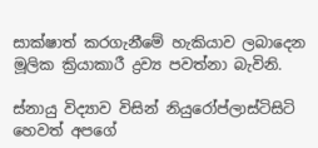සාක්ෂාත් කරගැනීමේ හැකියාව ලබාදෙන මූලික ක්‍රියාකාරී ද්‍රව්‍ය පවත්නා බැවිනි.

ස්නායු විද්‍යාව විසින් නියුරෝප්ලාස්ටිසිටි හෙවත් අපගේ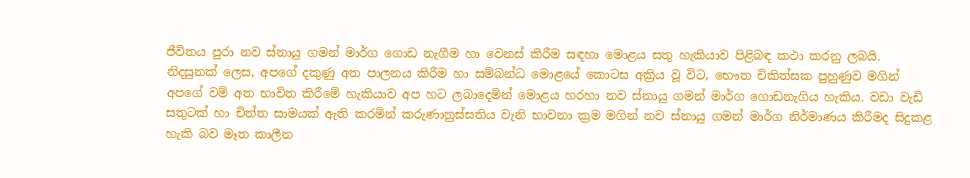ජීවිතය පුරා නව ස්නායු ගමන් මාර්ග ගොඩ නැගීම හා වෙනස් කිරීම සඳහා මොළය සතු හැකියාව පිළිබඳ කථා කරනු ලබයි. නිදසුනක් ලෙස, අපගේ දකුණු අත පාලනය කිරීම හා සම්බන්ධ මොළයේ කොටස අක්‍රිය වූ විට, භෞත චිකිත්සක පුහුණුව මගින් අපගේ වම් අත භාවිත කිරීමේ හැකියාව අප හට ලබාදෙමින් මොළය හරහා නව ස්නායු ගමන් මාර්ග ගොඩනැගිය හැකිය. වඩා වැඩි සතුටක් හා චිත්ත සාමයක් ඇති කරමින් කරුණානුස්සතිය වැනි භාවනා ක්‍රම මගින් නව ස්නායු ගමන් මාර්ග නිර්මාණය කිරීමද සිදුකළ හැකි බව මෑත කාලීන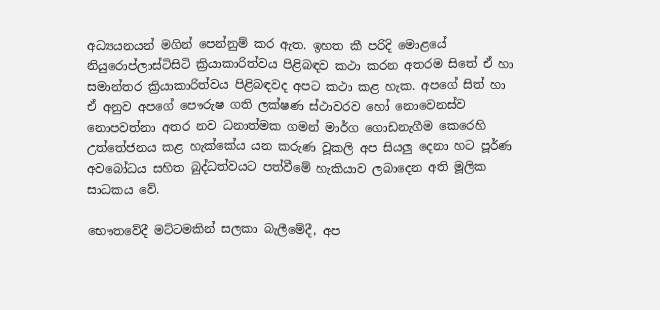අධ්‍යයනයන් මගින් පෙන්නුම් කර ඇත. ඉහත කී පරිදි මොළයේ නියුරොප්ලාස්ටිසිටි ක්‍රියාකාරිත්වය පිළිබඳව කථා කරන අතරම සිතේ ඒ හා සමාන්තර ක්‍රියාකාරිත්වය පිළිබඳවද අපට කථා කළ හැක. අපගේ සිත් හා ඒ අනුව අපගේ පෞරුෂ ගති ලක්ෂණ ස්ථාවරව හෝ නොවෙනස්ව නොපවත්නා අතර නව ධනාත්මක ගමන් මාර්ග ගොඩනැගීම කෙරෙහි උත්තේජනය කළ හැක්කේය යන කරුණ වූකලි අප සියලු දෙනා හට පූර්ණ අවබෝධය සහිත බුද්ධත්වයට පත්වීමේ හැකියාව ලබාදෙන අති මූලික සාධකය වේ.

භෞතවේදී මට්ටමකින් සලකා බැලීමේදී, අප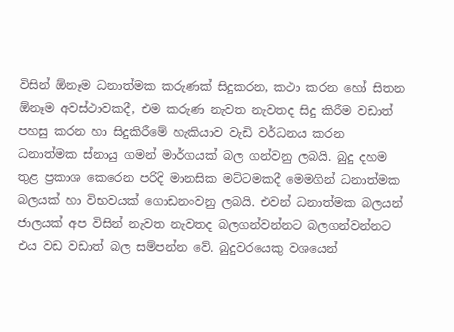විසින් ඕනෑම ධනාත්මක කරුණක් සිදුකරන, කථා කරන හෝ සිතන ඕනෑම අවස්ථාවකදී, එම කරුණ නැවත නැවතද සිදු කිරීම වඩාත් පහසු කරන හා සිදුකිරීමේ හැකියාව වැඩි වර්ධනය කරන ධනාත්මක ස්නායු ගමන් මාර්ගයක් බල ගන්වනු ලබයි. බුදු දහම තුළ ප්‍රකාශ කෙරෙන පරිදි මානසික මට්ටමකදී මෙමගින් ධනාත්මක බලයක් හා විභවයක් ගොඩනංවනු ලබයි. එවන් ධනාත්මක බලයන් ජාලයක් අප විසින් නැවත නැවතද බලගන්වන්නට බලගන්වන්නට එය වඩ වඩාත් බල සම්පන්න වේ. බුදුවරයෙකු වශයෙන්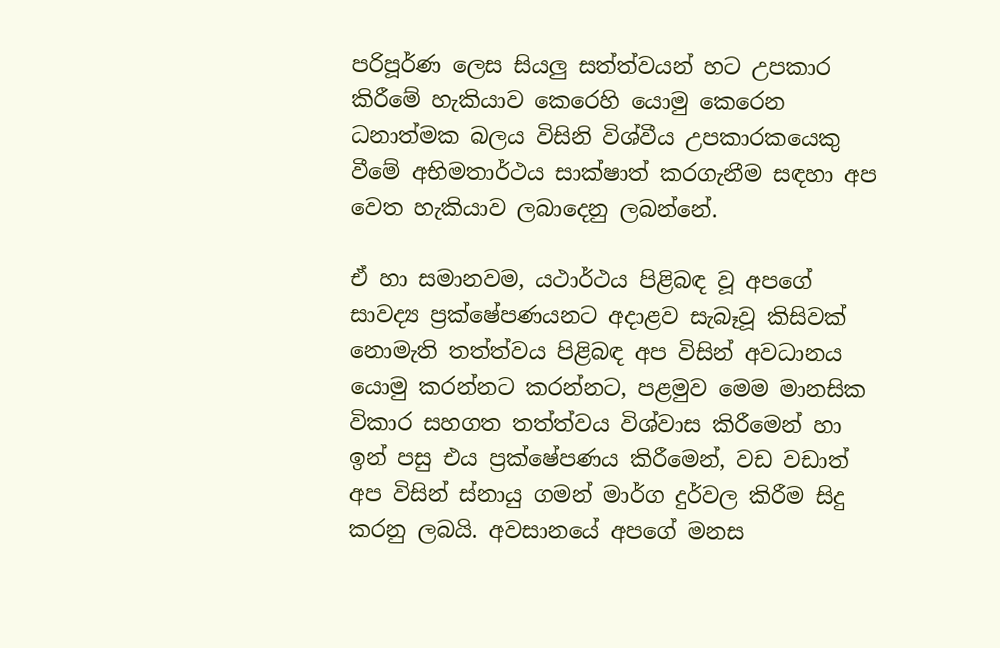පරිපූර්ණ ලෙස සියලු සත්ත්වයන් හට උපකාර කිරීමේ හැකියාව කෙරෙහි යොමු කෙරෙන ධනාත්මක බලය විසිනි විශ්වීය උපකාරකයෙකු වීමේ අභිමතාර්ථය සාක්ෂාත් කරගැනීම සඳහා අප වෙත හැකියාව ලබාදෙනු ලබන්නේ.

ඒ හා සමානවම, යථාර්ථය පිළිබඳ වූ අපගේ සාවද්‍ය ප්‍රක්ෂේපණයනට අදාළව සැබෑවූ කිසිවක් නොමැති තත්ත්වය පිළිබඳ අප විසින් අවධානය යොමු කරන්නට කරන්නට, පළමුව මෙම මානසික විකාර සහගත තත්ත්වය විශ්වාස කිරීමෙන් හා ඉන් පසු එය ප්‍රක්ෂේපණය කිරීමෙන්, වඩ වඩාත් අප විසින් ස්නායු ගමන් මාර්ග දුර්වල කිරීම සිදු කරනු ලබයි. අවසානයේ අපගේ මනස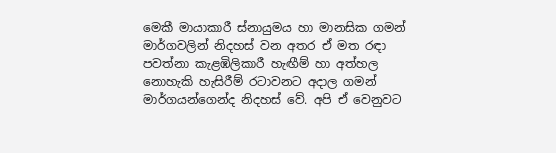මෙකී මායාකාරී ස්නායුමය හා මානසික ගමන් මාර්ගවලින් නිදහස් වන අතර ඒ මත රඳා පවත්නා කැළඹිලිකාරී හැඟීම් හා අත්හල නොහැකි හැසිරීම් රටාවනට අදාල ගමන් මාර්ගයන්ගෙන්ද නිදහස් වේ. අපි ඒ වෙනුවට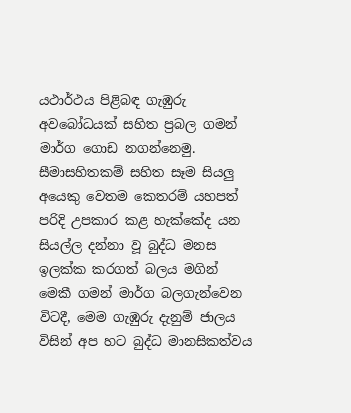යථාර්ථය පිළිබඳ ගැඹුරු අවබෝධයක් සහිත ප්‍රබල ගමන් මාර්ග ගොඩ නගන්නෙමු. සීමාසහිතකම් සහිත සෑම සියලු අයෙකු වෙතම කෙතරම් යහපත් පරිදි උපකාර කළ හැක්කේද යන සියල්ල දන්නා වූ බුද්ධ මනස ඉලක්ක කරගත් බලය මගින් මෙකී ගමන් මාර්ග බලගැන්වෙන විටදී, මෙම ගැඹුරු දැනුම් ජාලය විසින් අප හට බුද්ධ මානසිකත්වය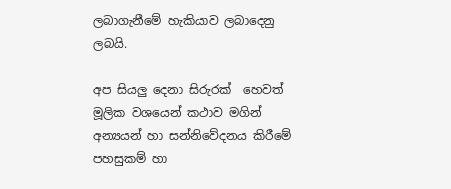ලබාගැනීමේ හැකියාව ලබාදෙනු ලබයි.

අප සියලු දෙනා සිරුරක්  හෙවත් මූලික වශයෙන් කථාව මගින් අන්‍යයන් හා සන්නිවේදනය කිරීමේ පහසුකම් හා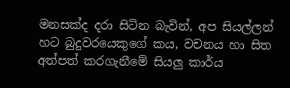මනසක්ද දරා සිටින බැවින්, අප සියල්ලන් හට බුදුවරයෙකුගේ කය, වචනය හා සිත අත්පත් කරගැනීමේ සියලු කාර්ය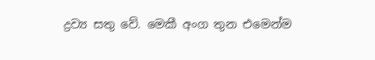ද්‍රව්‍ය සතු වේ. මෙකී අංග තුන එමෙන්ම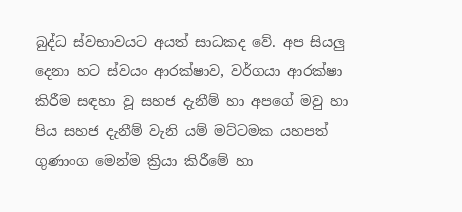බුද්ධ ස්වභාවයට අයත් සාධකද වේ. අප සියලු දෙනා හට ස්වයං ආරක්ෂාව, වර්ගයා ආරක්ෂා කිරීම සඳහා වූ සහජ දැනීම් හා අපගේ මවු හා පිය සහජ දැනීම් වැනි යම් මට්ටමක යහපත් ගුණාංග මෙන්ම ක්‍රියා කිරීමේ හා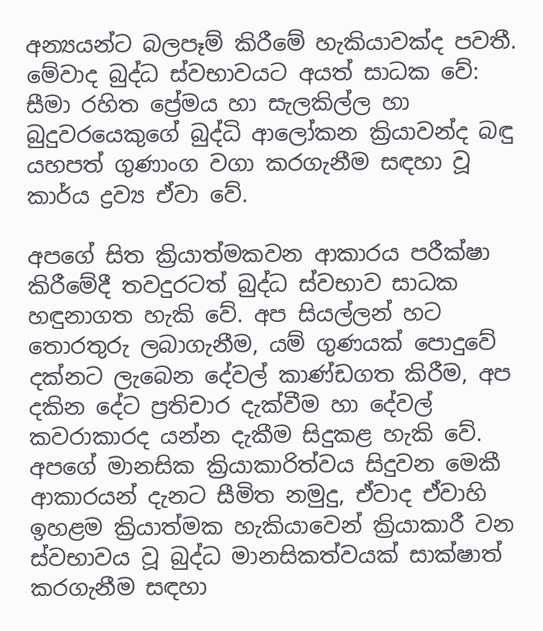අන්‍යයන්ට බලපෑම් කිරීමේ හැකියාවක්ද පවතී. මේවාද බුද්ධ ස්වභාවයට අයත් සාධක වේ: සීමා රහිත ප්‍රේමය හා සැලකිල්ල හා බුදුවරයෙකුගේ බුද්ධි ආලෝකන ක්‍රියාවන්ද බඳු යහපත් ගුණාංග වගා කරගැනී‍ම සඳහා වූ කාර්ය ද්‍රව්‍ය ඒවා වේ.

අපගේ සිත ක්‍රියාත්මකවන ආකාරය පරීක්ෂා කිරීමේදී තවදුරටත් බුද්ධ ස්වභාව සාධක හඳුනාගත හැකි වේ. අප සියල්ලන් හට තොරතුරු ලබාගැනීම, යම් ගුණයක් පොදුවේ දක්නට ලැබෙන දේවල් කාණ්ඩගත කිරීම, අප දකින දේට ප්‍රතිචාර දැක්වීම හා දේවල් කවරාකාරද යන්න දැකීම සිදුකළ හැකි වේ. අපගේ මානසික ක්‍රියාකාරිත්වය සිදුවන මෙකී ආකාරයන් දැනට සීමිත නමුදු, ඒවාද ඒවාහි ඉහළම ක්‍රියාත්මක හැකියාවෙන් ක්‍රියාකාරී වන ස්වභාවය වූ බුද්ධ මානසිකත්වයක් සාක්ෂාත් කරගැනීම සඳහා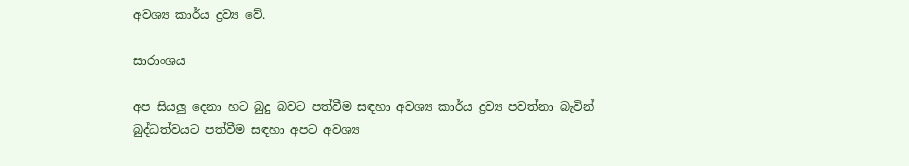අවශ්‍ය කාර්ය ද්‍රව්‍ය වේ.

සාරාංශය

අප සියලු දෙනා හට බුදු බවට පත්වීම සඳහා අවශ්‍ය කාර්ය ද්‍රව්‍ය පවත්නා බැවින් බුද්ධත්වයට පත්වීම සඳහා අපට අවශ්‍ය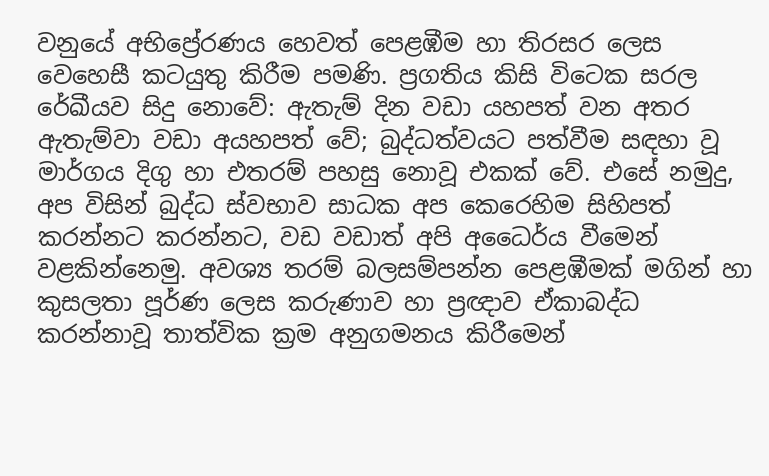වනුයේ අභිප්‍රේරණය හෙවත් පෙළඹීම හා තිරසර ලෙස වෙහෙසී කටයුතු කිරීම පමණි. ප්‍රගතිය කිසි විටෙක සරල රේඛීයව සිදු නොවේ: ඇතැම් දින වඩා යහපත් වන අතර ඇතැම්වා වඩා අයහපත් වේ; බුද්ධත්වයට පත්වීම සඳහා වූ මාර්ගය දිගු හා එතරම් පහසු නොවූ එකක් වේ. එසේ නමුදු, අප විසින් බුද්ධ ස්වභාව සාධක අප කෙරෙහිම සිහිපත් කරන්නට කරන්නට, වඩ වඩාත් අපි අධෛර්ය වීමෙන් වළකින්නෙමු. අවශ්‍ය තරම් බලසම්පන්න පෙළඹීමක් මගින් හා කුසලතා පූර්ණ ලෙස කරුණාව හා ප්‍රඥාව ඒකාබද්ධ කරන්නාවූ තාත්වික ක්‍රම අනුගමනය කිරීමෙන්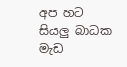අප හට සියලු බාධක මැඩ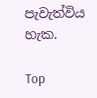පැවැත්විය හැක.

Top